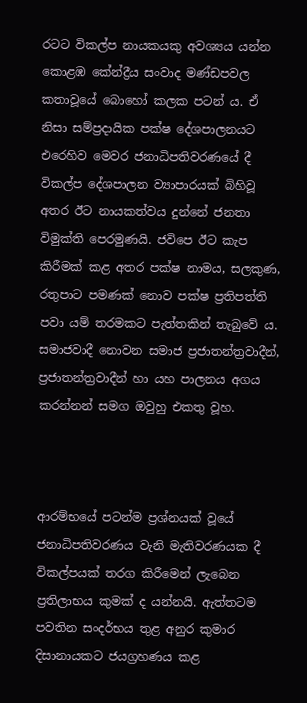රටට විකල්ප නායකයකු අවශ්‍යය යන්න කොළඹ කේන්ද්‍රීය සංවාද මණ්ඩපවල කතාවූයේ බොහෝ කලක පටන් ය. ඒ නිසා සම්ප්‍රදායික පක්ෂ දේශපාලනයට එරෙහිව මෙවර ජනාධිපතිවරණයේ දී විකල්ප දේශපාලන ව්‍යාපාරයක් බිහිවූ අතර ඊට නායකත්වය දුන්නේ ජනතා විමුක්ති පෙරමුණයි. ජවිපෙ ඊට කැප කිරීමක් කළ අතර පක්ෂ නාමය, සලකුණ, රතුපාට පමණක් නොව පක්ෂ ප්‍රතිපත්ති පවා යම් තරමකට පැත්තකින් තැබුවේ ය. සමාජවාදී නොවන සමාජ ප්‍රජාතන්ත්‍රවාදීන්, ප්‍රජාතන්ත්‍රවාදීන් හා යහ පාලනය අගය කරන්නන් සමග ඔවුහු එකතු වූහ.



ආරම්භයේ පටන්ම ප්‍රශ්නයක් වූයේ ජනාධිපතිවරණය වැනි මැතිවරණයක දී විකල්පයක් තරග කිරීමෙන් ලැබෙන ප්‍රතිලාභය කුමක් ද යන්නයි. ඇත්තටම පවතින සංදර්භය තුළ අනුර කුමාර දිසානායකට ජයග්‍රහණය කළ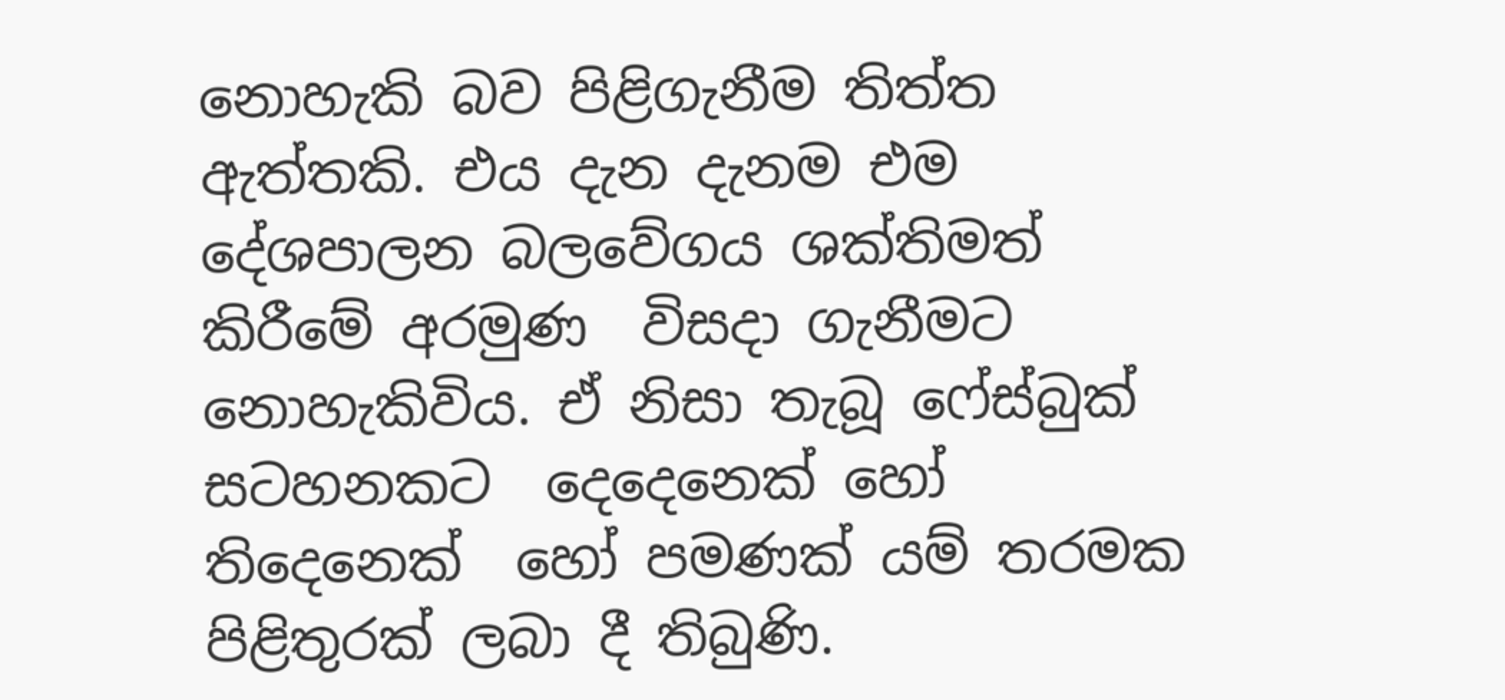නොහැකි බව පිළිගැනීම තිත්ත ඇත්තකි. එය දැන දැනම එම දේශපාලන බලවේගය ශක්තිමත් කිරීමේ අරමුණ  විසදා ගැනීමට නොහැකිවිය. ඒ නිසා තැබූ ෆේස්බුක් සටහනකට  දෙදෙනෙක් හෝ තිදෙනෙක්  හෝ පමණක් යම් තරමක පිළිතුරක් ලබා දී තිබුණි.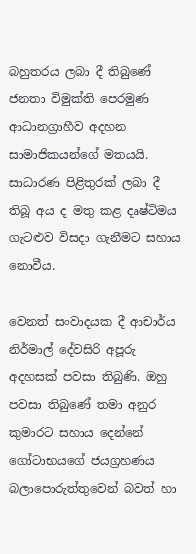බහුතරය ලබා දී තිබුණේ ජනතා විමුක්ති පෙරමුණ ආධානග්‍රාහීව අදහන සාමාජිකයන්ගේ මතයයි. සාධාරණ පිළිතුරක් ලබා දී තිබූ අය ද මතු කළ දෘෂ්ටිමය ගැටළුව විසදා ගැනීමට සහාය නොවීය.

වෙනත් සංවාදයක දී ආචාර්ය නිර්මාල් දේවසිරි අපූරු අදහසක් පවසා තිබුණි. ඔහු පවසා තිබුණේ තමා අනුර කුමාරට සහාය දෙන්නේ ගෝටාභයගේ ජයග්‍රහණය බලාපොරුත්තුවෙන් බවත් හා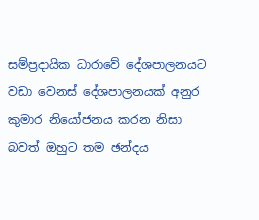සම්ප්‍රදායික ධාරාවේ දේශපාලනයට වඩා වෙනස් දේශපාලනයක් අනුර කුමාර නියෝජනය කරන නිසා බවත් ඔහුට තම ඡන්දය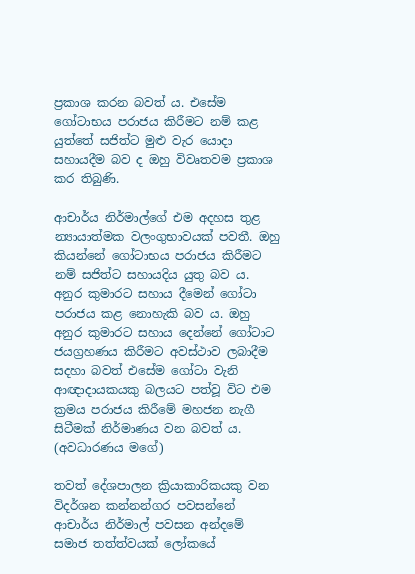ප්‍රකාශ කරන බවත් ය. එසේම ගෝටාභය පරාජය කිරීමට නම් කළ යුත්තේ සජිත්ට මුළු වැර යොදා සහායදීම බව ද ඔහු විවෘතවම ප්‍රකාශ කර තිබුණි.

ආචාර්ය නිර්මාල්ගේ එම අදහස තුළ න්‍යායාත්මක වලංගුභාවයක් පවතී. ඔහු කියන්නේ ගෝටාභය පරාජය කිරීමට නම් සජිත්ට සහායදිය යුතු බව ය. අනුර කුමාරට සහාය දීමෙන් ගෝටා පරාජය කළ නොහැකි බව ය. ඔහු අනුර කුමාරට සහාය දෙන්නේ ගෝටාට ජයග්‍රහණය කිරීමට අවස්ථාව ලබාදීම සදහා බවත් එසේම ගෝටා වැනි ආඥාදායකයකු බලයට පත්වූ විට එම ක්‍රමය පරාජය කිරීමේ මහජන නැගී සිටීමක් නිර්මාණය වන බවත් ය. (අවධාරණය මගේ)

තවත් දේශපාලන ක්‍රියාකාරිකයකු වන   විදර්ශන කන්නන්ගර පවසන්නේ ආචාර්ය නිර්මාල් පවසන අන්දමේ සමාජ තත්ත්වයක් ලෝකයේ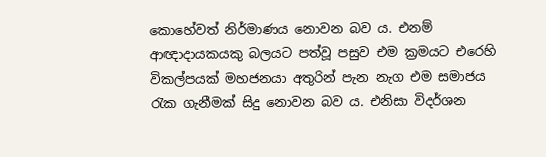කොහේවත් නිර්මාණය නොවන බව ය. එනම් ආඥාදායකයකු බලයට පත්වූ පසුව එම ක්‍රමයට එරෙහි විකල්පයක් මහජනයා අතුරින් පැන නැග එම සමාජය රැක ගැනීමක් සිදු නොවන බව ය. එනිසා විදර්ශන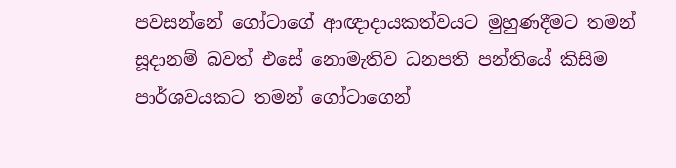පවසන්නේ ගෝටාගේ ආඥාදායකත්වයට මුහුණදීමට තමන් සූදානම් බවත් එසේ නොමැතිව ධනපති පන්තියේ කිසිම පාර්ශවයකට තමන් ගෝටාගෙන්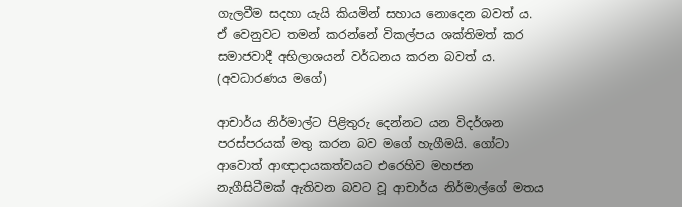ගැලවීම සදහා යැයි කියමින් සහාය නොදෙන බවත් ය. ඒ වෙනුවට තමන් කරන්නේ විකල්පය ශක්තිමත් කර සමාජවාදී අභිලාශයන් වර්ධනය කරන බවත් ය. (අවධාරණය මගේ)

ආචාර්ය නිර්මාල්ට පිළිතුරු දෙන්නට යන විදර්ශන පරස්පරයක් මතු කරන බව මගේ හැගීමයි. ගෝටා ආවොත් ආඥාදායකත්වයට එරෙහිව මහජන නැගීසිටීමක් ඇතිවන බවට වූ ආචාර්ය නිර්මාල්ගේ මතය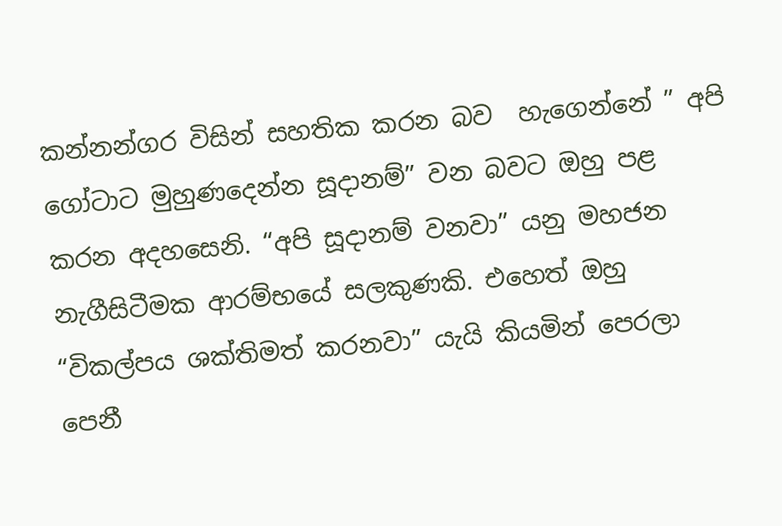කන්නන්ගර විසින් සහතික කරන බව  හැගෙන්නේ ” අපි ගෝටාට මුහුණදෙන්න සූදානම්” වන බවට ඔහු පළ කරන අදහසෙනි. “අපි සූදානම් වනවා” යනු මහජන නැගීසිටීමක ආරම්භයේ සලකුණකි. එහෙත් ඔහු “විකල්පය ශක්තිමත් කරනවා” යැයි කියමින් පෙරලා පෙනී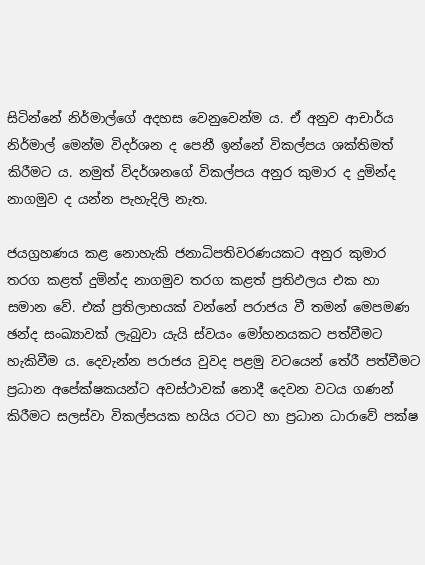සිටින්නේ නිර්මාල්ගේ අදහස වෙනුවෙන්ම ය. ඒ අනුව ආචාර්ය නිර්මාල් මෙන්ම විදර්ශන ද පෙනී ඉන්නේ විකල්පය ශක්තිමත් කිරීමට ය. නමුත් විදර්ශනගේ විකල්පය අනුර කුමාර ද දුමින්ද නාගමුව ද යන්න පැහැදිලි නැත.

ජයග්‍රහණය කළ නොහැකි ජනාධිපතිවරණයකට අනුර කුමාර තරග කළත් දුමින්ද නාගමුව තරග කළත් ප්‍රතිඵලය එක හා සමාන වේ. එක් ප්‍රතිලාභයක් වන්නේ පරාජය වී තමන් මෙපමණ ඡන්ද සංඛ්‍යාවක් ලැබුවා යැයි ස්වයං මෝහනයකට පත්වීමට හැකිවීම ය. දෙවැන්න පරාජය වුවද පළමු වටයෙන් තේරී පත්වීමට ප්‍රධාන අපේක්ෂකයන්ට අවස්ථාවක් නොදී දෙවන වටය ගණන් කිරීමට සලස්වා විකල්පයක හයිය රටට හා ප්‍රධාන ධාරාවේ පක්ෂ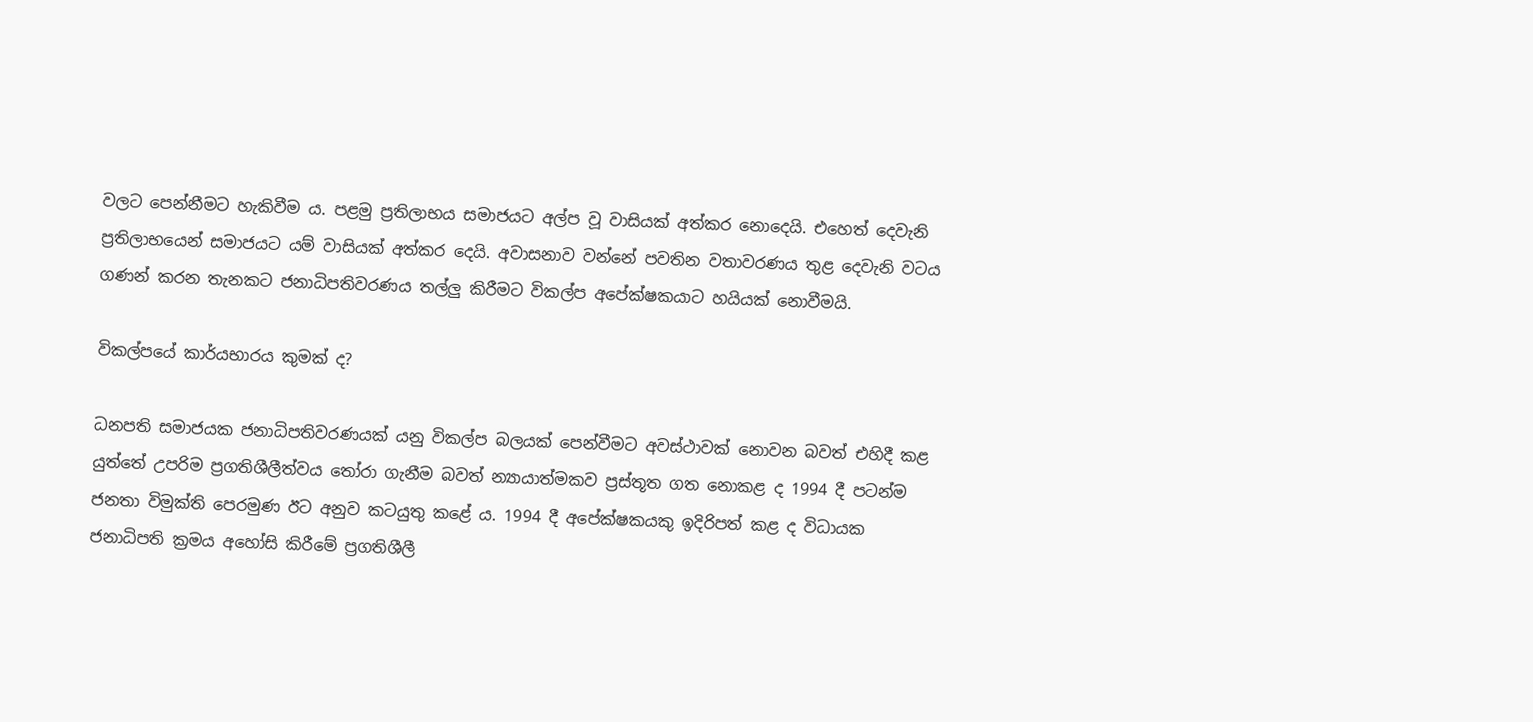වලට පෙන්නීමට හැකිවීම ය. පළමු ප්‍රතිලාභය සමාජයට අල්ප වූ වාසියක් අත්කර නොදෙයි. එහෙත් දෙවැනි ප්‍රතිලාභයෙන් සමාජයට යම් වාසියක් අත්කර දෙයි. අවාසනාව වන්නේ පවතින වතාවරණය තුළ දෙවැනි වටය ගණන් කරන තැනකට ජනාධිපතිවරණය තල්ලු කිරීමට විකල්ප අපේක්ෂකයාට හයියක් නොවීමයි.

විකල්පයේ කාර්යභාරය කුමක් ද?

ධනපති සමාජයක ජනාධිපතිවරණයක් යනු විකල්ප බලයක් පෙන්වීමට අවස්ථාවක් නොවන බවත් එහිදී කළ යුත්තේ උපරිම ප්‍රගතිශීලීත්වය තෝරා ගැනීම බවත් න්‍යායාත්මකව ප්‍රස්තූත ගත නොකළ ද 1994 දී පටන්ම ජනතා විමුක්ති පෙරමුණ ඊට අනුව කටයුතු කළේ ය. 1994 දී අපේක්ෂකයකු ඉදිරිපත් කළ ද විධායක ජනාධිපති ක්‍රමය අහෝසි කිරීමේ ප්‍රගතිශීලී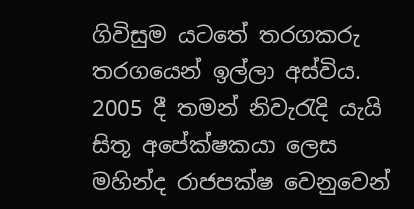ගිවිසුම යටතේ තරගකරු තරගයෙන් ඉල්ලා අස්විය. 2005 දී තමන් නිවැරැදි යැයි සිතූ අපේක්ෂකයා ලෙස මහින්ද රාජපක්ෂ වෙනුවෙන්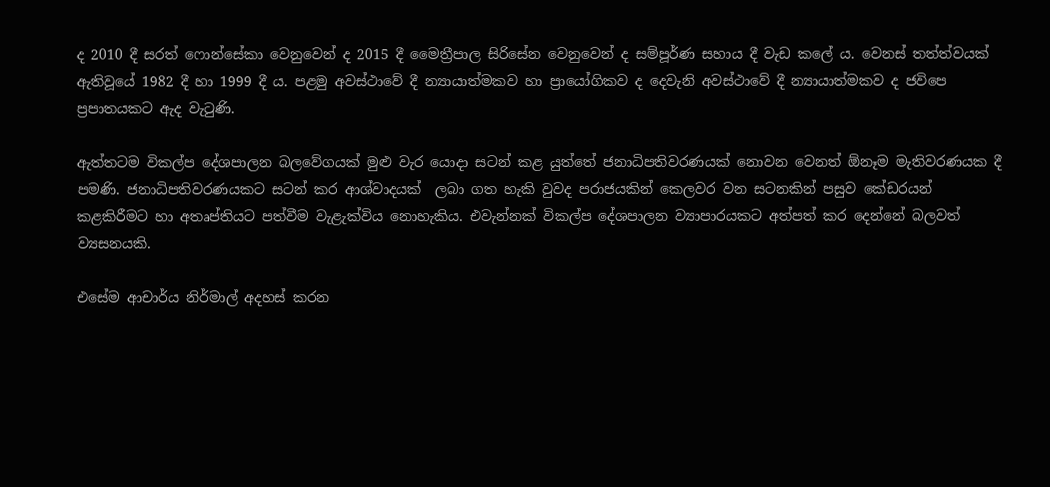ද 2010 දී සරත් ෆොන්සේකා වෙනුවෙන් ද 2015 දී මෛත්‍රීපාල සිරිසේන වෙනුවෙන් ද සම්පූර්ණ සහාය දී වැඩ කලේ ය. වෙනස් තත්ත්වයක් ඇතිවූයේ 1982 දී හා 1999 දී ය. පළමු අවස්ථාවේ දී න්‍යායාත්මකව හා ප්‍රායෝගිකව ද දෙවැනි අවස්ථාවේ දී න්‍යායාත්මකව ද ජවිපෙ ප්‍රපාතයකට ඇද වැටුණි.

ඇත්තටම විකල්ප දේශපාලන බලවේගයක් මුළු වැර යොදා සටන් කළ යුත්තේ ජනාධිපතිවරණයක් නොවන වෙනත් ඕනෑම මැතිවරණයක දී පමණි. ජනාධිපතිවරණයකට සටන් කර ආශ්වාදයක්  ලබා ගත හැකි වුවද පරාජයකින් කෙලවර වන සටනකින් පසුව කේඩරයන් කළකිරීමට හා අතෘප්තියට පත්වීම වැළැක්විය නොහැකිය. එවැන්නක් විකල්ප දේශපාලන ව්‍යාපාරයකට අත්පත් කර දෙන්නේ බලවත් ව්‍යසනයකි.

එසේම ආචාර්ය නිර්මාල් අදහස් කරන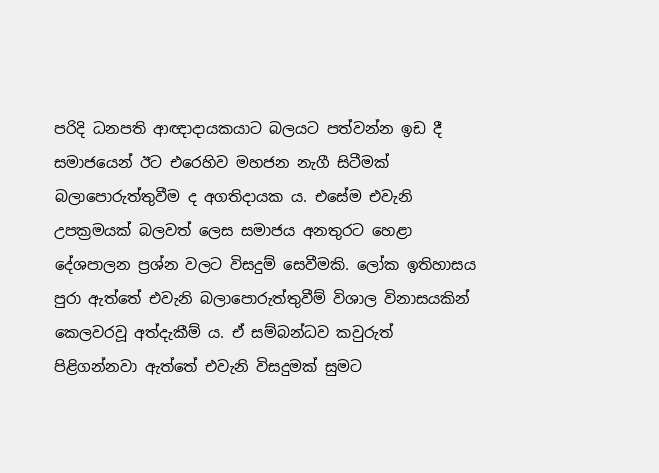පරිදි ධනපති ආඥාදායකයාට බලයට පත්වන්න ඉඩ දී සමාජයෙන් ඊට එරෙහිව මහජන නැගී සිටීමක් බලාපොරුත්තුවීම ද අගතිදායක ය. එසේම එවැනි උපක්‍රමයක් බලවත් ලෙස සමාජය අනතුරට හෙළා දේශපාලන ප්‍රශ්න වලට විසදුම් සෙවීමකි. ලෝක ඉතිහාසය පුරා ඇත්තේ එවැනි බලාපොරුත්තුවීම් විශාල විනාසයකින් කෙලවරවූ අත්දැකීම් ය. ඒ සම්බන්ධව කවුරුත් පිළිගන්නවා ඇත්තේ එවැනි විසදුමක් සුමට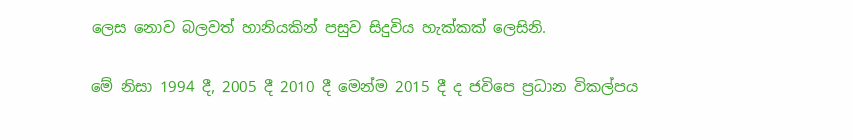ලෙස නොව බලවත් හානියකින් පසුව සිදුවිය හැක්කක් ලෙසිනි.

මේ නිසා 1994 දී, 2005 දී 2010 දී මෙන්ම 2015 දී ද ජවිපෙ ප්‍රධාන විකල්පය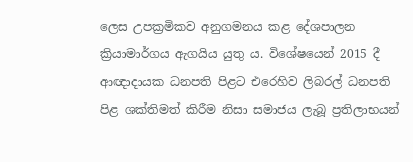ලෙස උපක්‍රමිකව අනුගමනය කළ දේශපාලන ක්‍රියාමාර්ගය ඇගයිය යුතු ය. විශේෂයෙන් 2015 දී ආඥාදායක ධනපති පිළට එරෙහිව ලිබරල් ධනපති පිළ ශක්තිමත් කිරීම නිසා සමාජය ලැබූ ප්‍රතිලාභයන්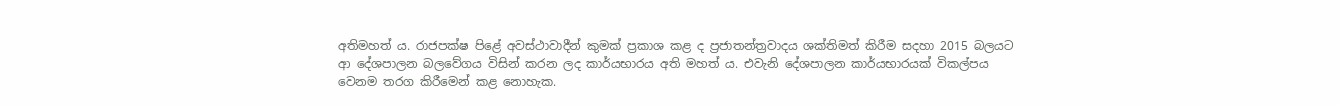අතිමහත් ය. රාජපක්ෂ පිළේ අවස්ථාවාදීන් කුමක් ප්‍රකාශ කළ ද ප්‍රජාතන්ත්‍රවාදය ශක්තිමත් කිරීම සදහා 2015 බලයට ආ දේශපාලන බලවේගය විසින් කරන ලද කාර්යභාරය අති මහත් ය. එවැනි දේශපාලන කාර්යභාරයක් විකල්පය වෙනම තරග කිරීමෙන් කළ නොහැක.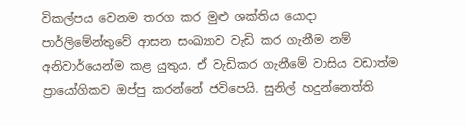විකල්පය වෙනම තරග කර මුළු ශක්තිය යොදා පාර්ලිමේන්තුවේ ආසන සංඛ්‍යාව වැඩි කර ගැනීම නම් අනිවාර්යෙන්ම කළ යුතුය. ඒ වැඩිකර ගැනීමේ වාසිය වඩාත්ම ප්‍රායෝගිකව ඔප්පු කරන්නේ ජවිපෙයි. සුනිල් හදුන්නෙත්ති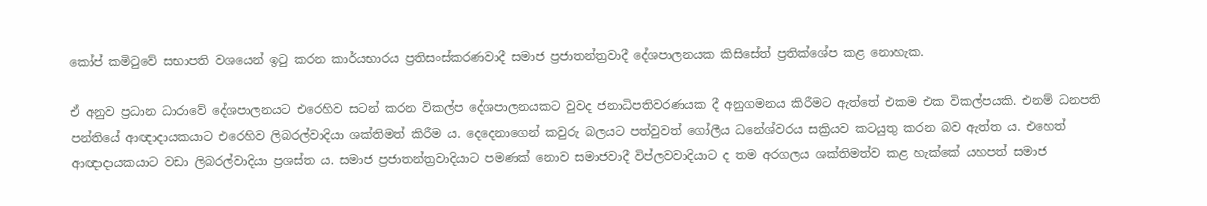කෝප් කමිටුවේ සභාපති වශයෙන් ඉටු කරන කාර්යභාරය ප්‍රතිසංස්කරණවාදී සමාජ ප්‍රජාතන්ත්‍රවාදී දේශපාලනයක කිසිසේත් ප්‍රතික්ශේප කළ නොහැක.

ඒ අනුව ප්‍රධාන ධාරාවේ දේශපාලනයට එරෙහිව සටන් කරන විකල්ප දේශපාලනයකට වුවද ජනාධිපතිවරණයක දී අනුගමනය කිරීමට ඇත්තේ එකම එක විකල්පයකි. එනම් ධනපති පන්තියේ ආඥාදායකයාට එරෙහිව ලිබරල්වාදියා ශක්තිමත් කිරීම ය. දෙදෙනාගෙන් කවුරු බලයට පත්වුවත් ගෝලීය ධනේශ්වරය සක්‍රියව කටයුතු කරන බව ඇත්ත ය. එහෙත් ආඥාදායකයාට වඩා ලිබරල්වාදියා ප්‍රශස්ත ය. සමාජ ප්‍රජාතන්ත්‍රවාදියාට පමණක් නොව සමාජවාදී විප්ලවවාදියාට ද තම අරගලය ශක්තිමත්ව කළ හැක්කේ යහපත් සමාජ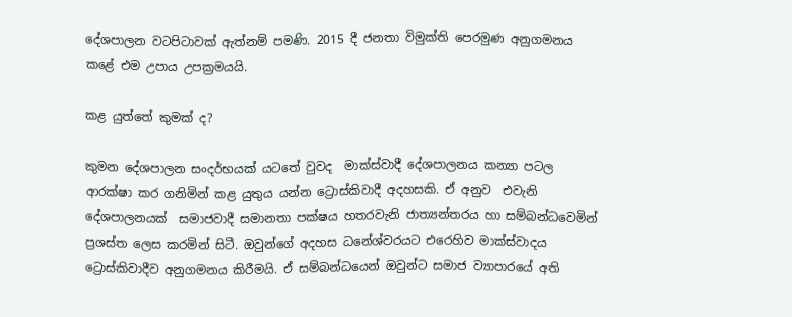දේශපාලන වටපිටාවක් ඇත්නම් පමණි. 2015 දී ජනතා විමුක්ති පෙරමුණ අනුගමනය කළේ එම උපාය උපක්‍රමයයි.

කළ යුත්තේ කුමක් ද?

කුමන දේශපාලන සංදර්භයක් යටතේ වුවද  මාක්ස්වාදී දේශපාලනය කන්‍යා පටල ආරක්ෂා කර ගනිමින් කළ යුතුය යන්න ට්‍රොස්කිවාදී අදහසකි. ඒ අනුව  එවැනි දේශපාලනයක්  සමාජවාදී සමානතා පක්ෂය හතරවැනි ජාත්‍යන්තරය හා සම්බන්ධවෙමින් ප්‍රශස්ත ලෙස කරමින් සිටී. ඔවුන්ගේ අදහස ධනේශ්වරයට එරෙහිව මාක්ස්වාදය ට්‍රොස්කිවාදීව අනුගමනය කිරීමයි. ඒ සම්බන්ධයෙන් ඔවුන්ට සමාජ ව්‍යාපාරයේ අති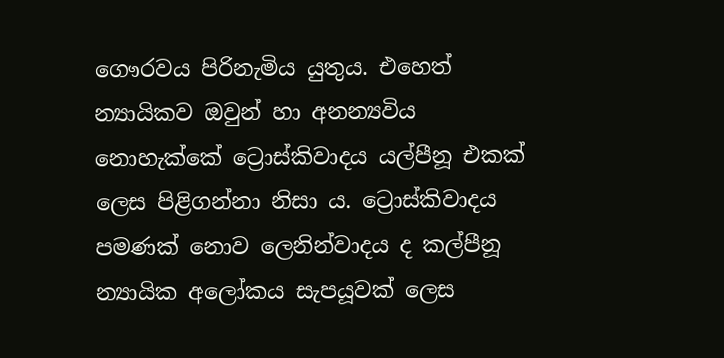ගෞරවය පිරිනැමිය යුතුය. එහෙත්  න්‍යායිකව ඔවුන් හා අනන්‍යවිය නොහැක්කේ ට්‍රොස්කිවාදය යල්පීනූ එකක් ලෙස පිළිගන්නා නිසා ය. ට්‍රොස්කිවාදය පමණක් නොව ලෙනින්වාදය ද කල්පීනූ න්‍යායික අලෝකය සැපයූවක් ලෙස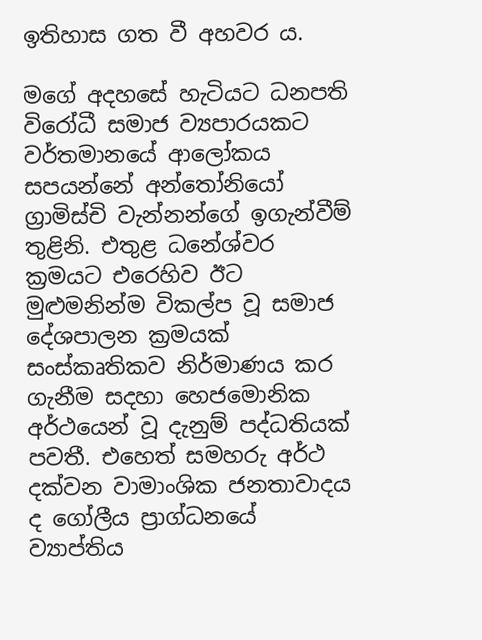ඉතිහාස ගත වී අහවර ය.

මගේ අදහසේ හැටියට ධනපති විරෝධී සමාජ ව්‍යපාරයකට වර්තමානයේ ආලෝකය  සපයන්නේ අන්තෝනියෝ ග්‍රාමිස්චි වැන්නන්ගේ ඉගැන්වීම් තුළිනි. එතුළ ධනේශ්වර ක්‍රමයට එරෙහිව ඊට මුළුමනින්ම විකල්ප වූ සමාජ දේශපාලන ක්‍රමයක් සංස්කෘතිකව නිර්මාණය කර ගැනීම සදහා හෙජමොනික අර්ථයෙන් වූ දැනුම් පද්ධතියක් පවතී. එහෙත් සමහරු අර්ථ දක්වන වාමාංශික ජනතාවාදය ද ගෝලීය ප්‍රාග්ධනයේ ව්‍යාප්තිය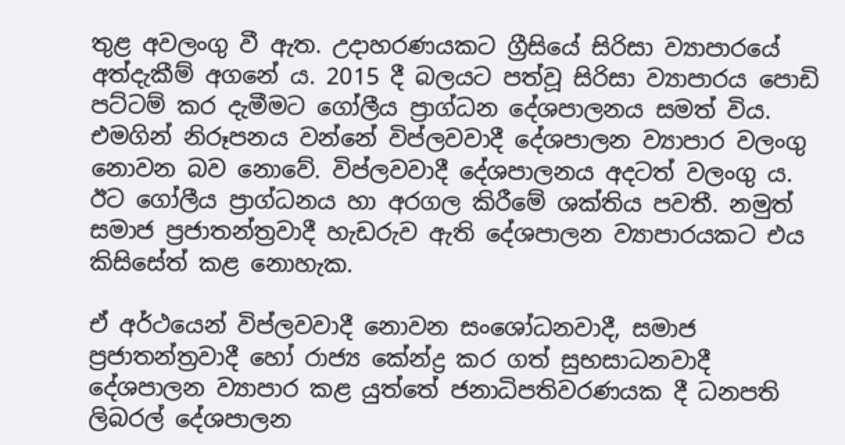තුළ අවලංගු වී ඇත. උදාහරණයකට ග්‍රීසියේ සිරිසා ව්‍යාපාරයේ අත්දැකීම් අගනේ ය. 2015 දී බලයට පත්වූ සිරිසා ව්‍යාපාරය පොඩි පට්ටම් කර දැමීමට ගෝලීය ප්‍රාග්ධන දේශපාලනය සමත් විය. එමගින් නිරූපනය වන්නේ විප්ලවවාදී දේශපාලන ව්‍යාපාර වලංගු නොවන බව නොවේ. විප්ලවවාදී දේශපාලනය අදටත් වලංගු ය. ඊට ගෝලීය ප්‍රාග්ධනය හා අරගල කිරීමේ ශක්තිය පවතී. නමුත් සමාජ ප්‍රජාතන්ත්‍රවාදී හැඩරුව ඇති දේශපාලන ව්‍යාපාරයකට එය කිසිසේත් කළ නොහැක.

ඒ අර්ථයෙන් විප්ලවවාදී නොවන සංශෝධනවාදී, සමාජ ප්‍රජාතන්ත්‍රවාදී හෝ රාජ්‍ය කේන්ද්‍ර කර ගත් සුභසාධනවාදී දේශපාලන ව්‍යාපාර කළ යුත්තේ ජනාධිපතිවරණයක දී ධනපති ලිබරල් දේශපාලන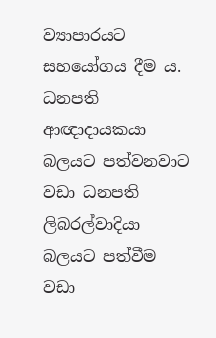ව්‍යාපාරයට සහයෝගය දීම ය. ධනපති ආඥාදායකයා බලයට පත්වනවාට වඩා ධනපති ලිබරල්වාදියා බලයට පත්වීම වඩා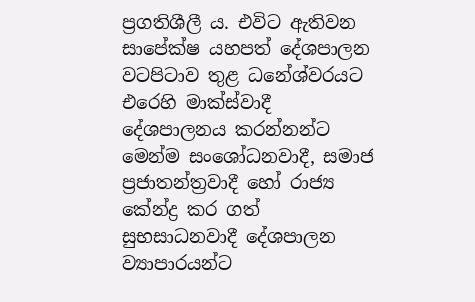ප්‍රගතිශීලී ය. එවිට ඇතිවන සාපේක්ෂ යහපත් දේශපාලන වටපිටාව තුළ ධනේශ්වරයට එරෙහි මාක්ස්වාදී දේශපාලනය කරන්නන්ට මෙන්ම සංශෝධනවාදී, සමාජ ප්‍රජාතන්ත්‍රවාදී හෝ රාජ්‍ය කේන්ද්‍ර කර ගත් සුභසාධනවාදී දේශපාලන ව්‍යාපාරයන්ට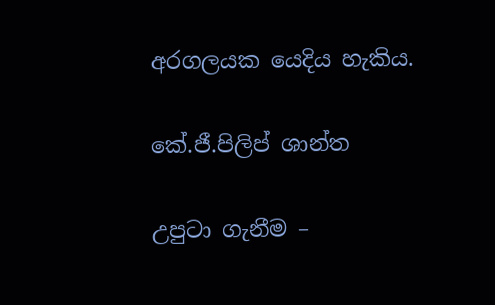අරගලයක යෙදිය හැකිය.

කේ.ජී.පිලිප් ශාන්ත

උපුටා ගැනීම –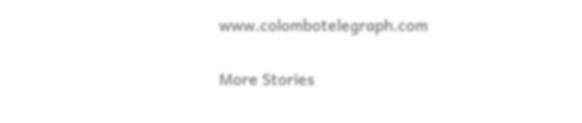www.colombotelegraph.com

More Stories